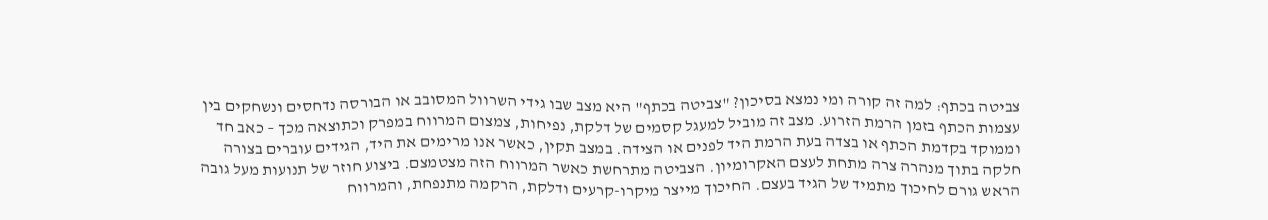צביטה בכתף: למה זה קורה ומי נמצא בסיכון? "צביטה בכתף" היא מצב שבו גידי השרוול המסובב או הבורסה נדחסים ונשחקים בין עצמות הכתף בזמן הרמת הזרוע. מצב זה מוביל למעגל קסמים של דלקת, נפיחות, צמצום המרווח במפרק וכתוצאה מכך – כאב חד וממוקד בקדמת הכתף או בצדה בעת הרמת היד לפנים או הצידה. במצב תקין, כאשר אנו מרימים את היד, הגידים עוברים בצורה חלקה בתוך מנהרה צרה מתחת לעצם האקרומיון. הצביטה מתרחשת כאשר המרווח הזה מצטמצם. ביצוע חוזר של תנועות מעל גובה הראש גורם לחיכוך מתמיד של הגיד בעצם. החיכוך מייצר מיקרו-קרעים ודלקת, הרקמה מתנפחת, והמרווח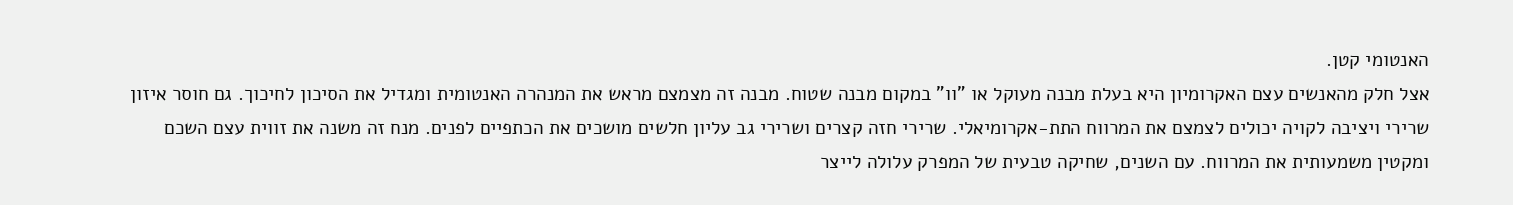האנטומי קטן.
אצל חלק מהאנשים עצם האקרומיון היא בעלת מבנה מעוקל או "וו" במקום מבנה שטוח. מבנה זה מצמצם מראש את המנהרה האנטומית ומגדיל את הסיכון לחיכוך. גם חוסר איזון שרירי ויציבה לקויה יכולים לצמצם את המרווח התת-אקרומיאלי. שרירי חזה קצרים ושרירי גב עליון חלשים מושכים את הכתפיים לפנים. מנח זה משנה את זווית עצם השכם ומקטין משמעותית את המרווח. עם השנים, שחיקה טבעית של המפרק עלולה לייצר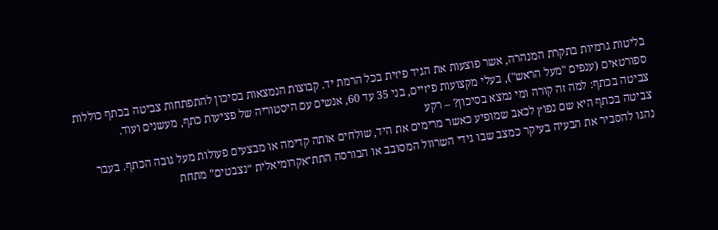בליטות גרמיות בתקרת המנהרה, אשר פוצעות את הגיד פיזית בכל הרמת יד. קבוצות הנמצאות בסיכון להתפתחות צביטה בכתף כוללות ספורטאים (ענפים "מעל הראש"), בעלי מקצועות פיזיים, בני 35 עד 60, אנשים עם היסטוריה של פציעות כתף, מעשנים ועוד.
צביטה בכתף: למה זה קורה ומי נמצא בסיכון? – רקע
צביטה בכתף היא שם נפוץ לכאב שמופיע כאשר מרימים את היד, שולחים אותה קדימה או מבצעים פעולות מעל גובה הכתף. בעבר נהגו להסביר את הבעיה בעיקר כמצב שבו גידי השרוול המסובב או הבורסה התת־אקרומיאלית “נצבטים” מתחת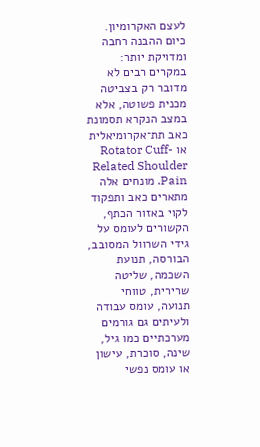לעצם האקרומיון. כיום ההבנה רחבה ומדויקת יותר: במקרים רבים לא מדובר רק בצביטה מכנית פשוטה, אלא במצב הנקרא תסמונת כאב תת־אקרומיאלית או Rotator Cuff-Related Shoulder Pain. מונחים אלה מתארים כאב ותפקוד לקוי באזור הכתף, הקשורים לעומס על גידי השרוול המסובב, הבורסה, תנועת השכמה, שליטה שרירית, טווחי תנועה, עומס עבודה ולעיתים גם גורמים מערכתיים כמו גיל, שינה, סוכרת, עישון או עומס נפשי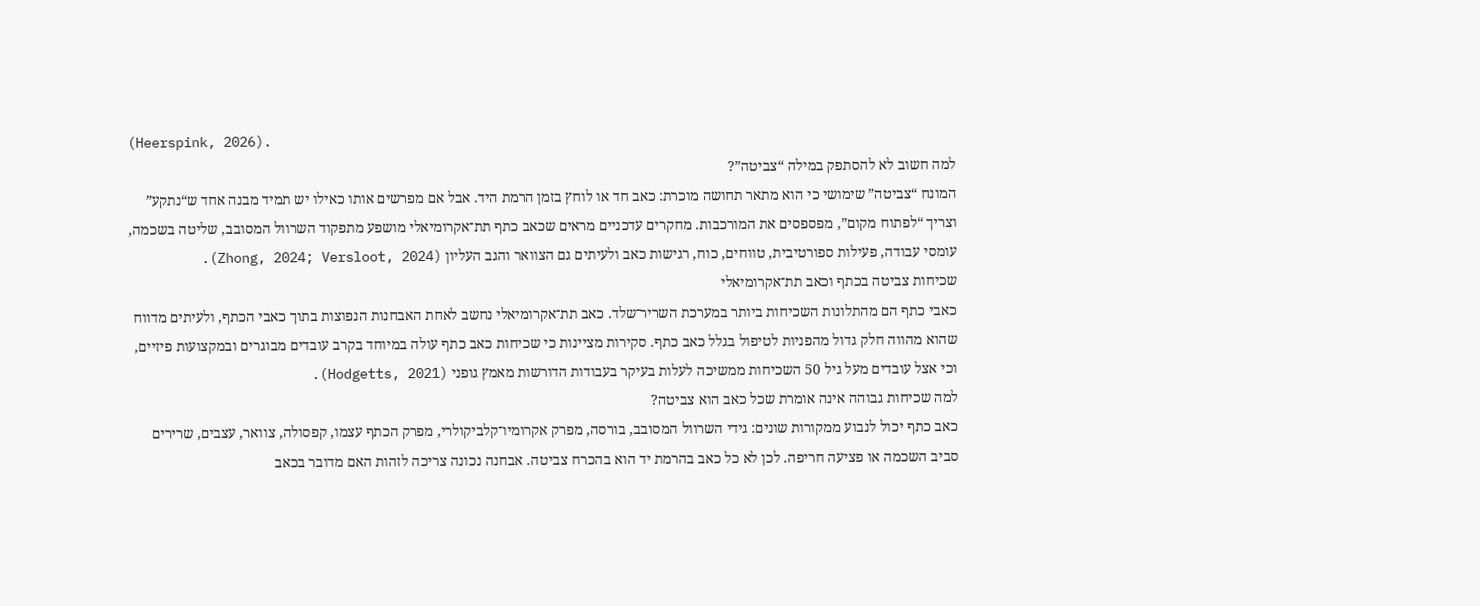(Heerspink, 2026).
למה חשוב לא להסתפק במילה “צביטה”?
המונח “צביטה” שימושי כי הוא מתאר תחושה מוכרת: כאב חד או לוחץ בזמן הרמת היד. אבל אם מפרשים אותו כאילו יש תמיד מבנה אחד ש“נתקע” וצריך “לפתוח מקום”, מפספסים את המורכבות. מחקרים עדכניים מראים שכאב כתף תת־אקרומיאלי מושפע מתפקוד השרוול המסובב, שליטה בשכמה, עומסי עבודה, פעילות ספורטיבית, טווחים, כוח, רגישות כאב ולעיתים גם הצוואר והגב העליון (Zhong, 2024; Versloot, 2024).
שכיחות צביטה בכתף וכאב תת־אקרומיאלי
כאבי כתף הם מהתלונות השכיחות ביותר במערכת השריר־שלד. כאב תת־אקרומיאלי נחשב לאחת האבחנות הנפוצות בתוך כאבי הכתף, ולעיתים מדווח שהוא מהווה חלק גדול מהפניות לטיפול בגלל כאב כתף. סקירות מציינות כי שכיחות כאב כתף עולה במיוחד בקרב עובדים מבוגרים ובמקצועות פיזיים, וכי אצל עובדים מעל גיל 50 השכיחות ממשיכה לעלות בעיקר בעבודות הדורשות מאמץ גופני (Hodgetts, 2021).
למה שכיחות גבוהה אינה אומרת שכל כאב הוא צביטה?
כאב כתף יכול לנבוע ממקורות שונים: גידי השרוול המסובב, בורסה, מפרק אקרומיו־קלביקולרי, מפרק הכתף עצמו, קפסולה, צוואר, עצבים, שרירים סביב השכמה או פציעה חריפה. לכן לא כל כאב בהרמת יד הוא בהכרח צביטה. אבחנה נכונה צריכה לזהות האם מדובר בכאב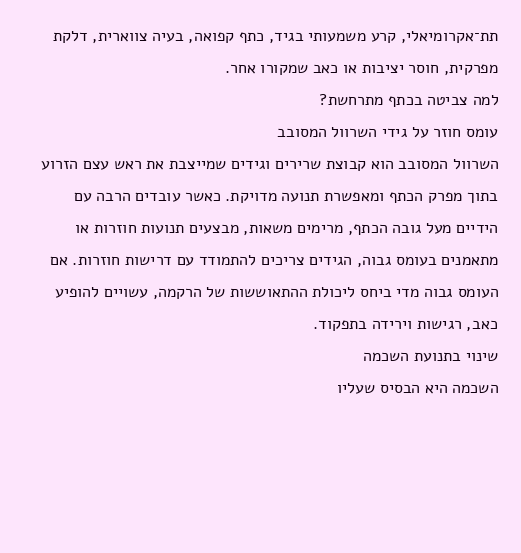תת־אקרומיאלי, קרע משמעותי בגיד, כתף קפואה, בעיה צווארית, דלקת מפרקית, חוסר יציבות או כאב שמקורו אחר.
למה צביטה בכתף מתרחשת?
עומס חוזר על גידי השרוול המסובב
השרוול המסובב הוא קבוצת שרירים וגידים שמייצבת את ראש עצם הזרוע בתוך מפרק הכתף ומאפשרת תנועה מדויקת. כאשר עובדים הרבה עם הידיים מעל גובה הכתף, מרימים משאות, מבצעים תנועות חוזרות או מתאמנים בעומס גבוה, הגידים צריכים להתמודד עם דרישות חוזרות. אם העומס גבוה מדי ביחס ליכולת ההתאוששות של הרקמה, עשויים להופיע כאב, רגישות וירידה בתפקוד.
שינוי בתנועת השכמה
השכמה היא הבסיס שעליו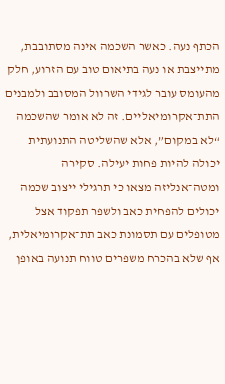הכתף נעה. כאשר השכמה אינה מסתובבת, מתייצבת או נעה בתיאום טוב עם הזרוע, חלק מהעומס עובר לגידי השרוול המסובב ולמבנים התת־אקרומיאליים. זה לא אומר שהשכמה “לא במקום”, אלא שהשליטה התנועתית יכולה להיות פחות יעילה. סקירה ומטה־אנליזה מצאו כי תרגילי ייצוב שכמה יכולים להפחית כאב ולשפר תפקוד אצל מטופלים עם תסמונת כאב תת־אקרומיאלית, אף שלא בהכרח משפרים טווח תנועה באופן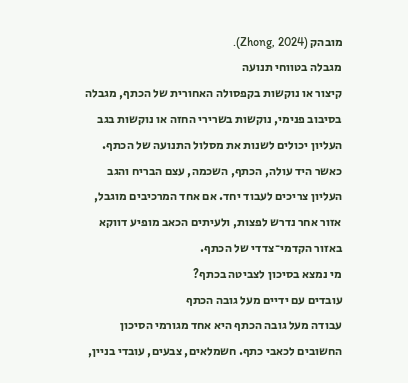מובהק (Zhong, 2024).
מגבלה בטווחי תנועה
קיצור או נוקשות בקפסולה האחורית של הכתף, מגבלה בסיבוב פנימי, נוקשות בשרירי החזה או נוקשות בגב העליון יכולים לשנות את מסלול התנועה של הכתף. כאשר היד עולה, הכתף, השכמה, עצם הבריח והגב העליון צריכים לעבוד יחד. אם אחד המרכיבים מוגבל, אזור אחר נדרש לפצות, ולעיתים הכאב מופיע דווקא באזור הקדמי־צדדי של הכתף.
מי נמצא בסיכון לצביטה בכתף?
עובדים עם ידיים מעל גובה הכתף
עבודה מעל גובה הכתף היא אחד מגורמי הסיכון החשובים לכאבי כתף. חשמלאים, צבעים, עובדי בניין,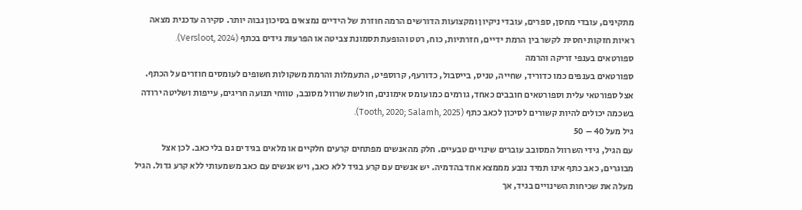מתקינים, עובדי מחסן, ספרים, עובדי ניקיון ומקצועות הדורשים הרמה חוזרת של הידיים נמצאים בסיכון גבוה יותר. סקירה עדכנית מצאה ראיות חזקות יחסית לקשר בין הרמת ידיים, חזרתיות, כוח, רטט והופעת תסמונת צביטה או הפרעות גידים בכתף (Versloot, 2024).
ספורטאים בענפי זריקה והרמה
ספורטאים בענפים כמו כדוריד, שחייה, טניס, בייסבול, כדורעף, קרוספיט, התעמלות והרמת משקולות חשופים לעומסים חוזרים על הכתף. אצל ספורטאי עלית וספורטאים חובבים כאחד, גורמים כמו עומס אימונים, חולשת שרוול מסובב, טווחי תנועה חריגים, עייפות ושליטה ירודה בשכמה יכולים להיות קשורים לסיכון לכאב כתף (Tooth, 2020; Salamh, 2025).
גיל מעל 40 – 50
עם הגיל, גידי השרוול המסובב עוברים שינויים טבעיים. חלק מהאנשים מפתחים קרעים חלקיים או מלאים בגידים גם בלי כאב. לכן אצל מבוגרים, כאב כתף אינו תמיד נובע מממצא אחד בהדמיה. יש אנשים עם קרע בגיד ללא כאב, ויש אנשים עם כאב משמעותי ללא קרע גדול. הגיל מעלה את שכיחות השינויים בגיד, אך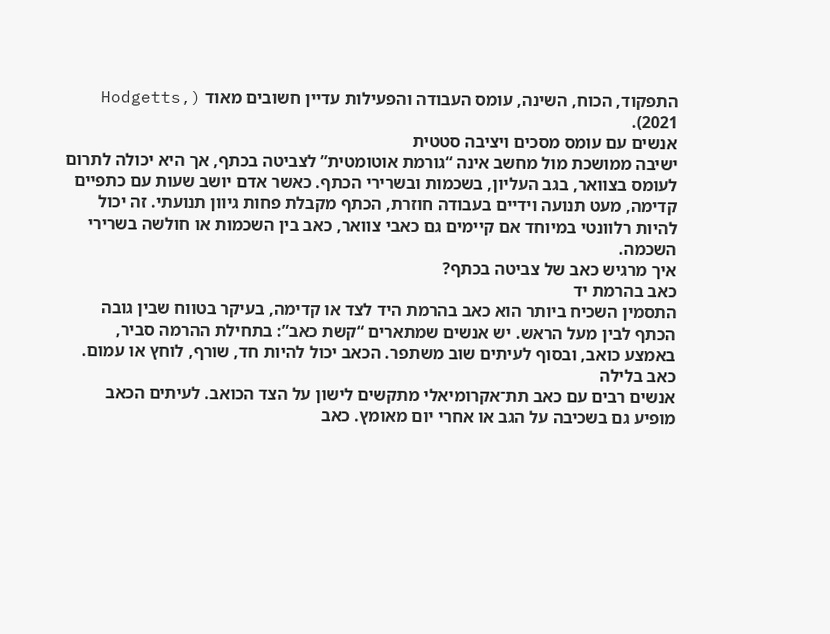התפקוד, הכוח, השינה, עומס העבודה והפעילות עדיין חשובים מאוד (Hodgetts, 2021).
אנשים עם עומס מסכים ויציבה סטטית
ישיבה ממושכת מול מחשב אינה “גורמת אוטומטית” לצביטה בכתף, אך היא יכולה לתרום לעומס בצוואר, בגב העליון, בשכמות ובשרירי הכתף. כאשר אדם יושב שעות עם כתפיים קדימה, מעט תנועה וידיים בעבודה חוזרת, הכתף מקבלת פחות גיוון תנועתי. זה יכול להיות רלוונטי במיוחד אם קיימים גם כאבי צוואר, כאב בין השכמות או חולשה בשרירי השכמה.
איך מרגיש כאב של צביטה בכתף?
כאב בהרמת יד
התסמין השכיח ביותר הוא כאב בהרמת היד לצד או קדימה, בעיקר בטווח שבין גובה הכתף לבין מעל הראש. יש אנשים שמתארים “קשת כאב”: בתחילת ההרמה סביר, באמצע כואב, ובסוף לעיתים שוב משתפר. הכאב יכול להיות חד, שורף, לוחץ או עמום.
כאב בלילה
אנשים רבים עם כאב תת־אקרומיאלי מתקשים לישון על הצד הכואב. לעיתים הכאב מופיע גם בשכיבה על הגב או אחרי יום מאומץ. כאב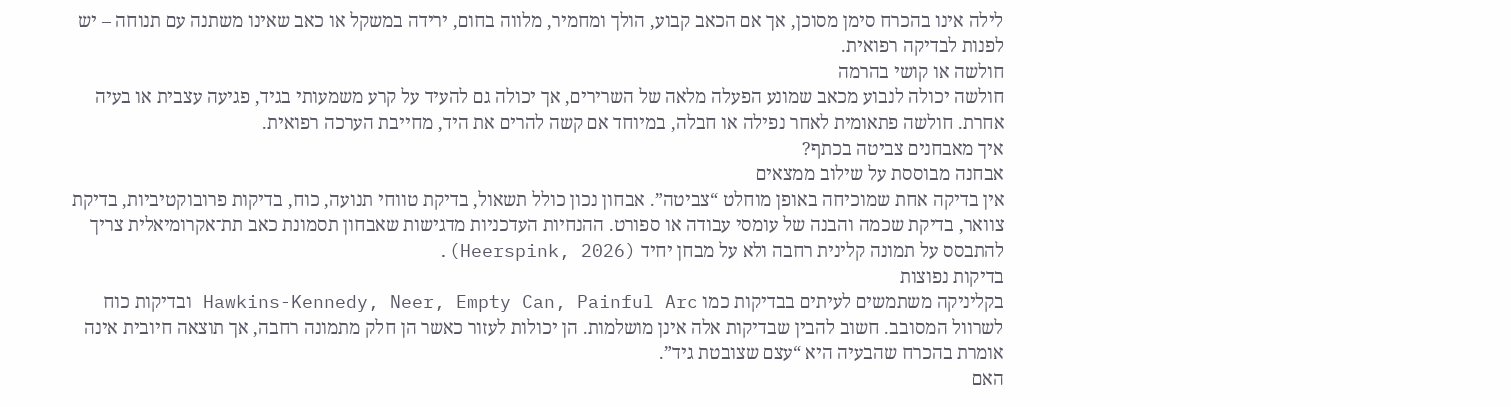לילה אינו בהכרח סימן מסוכן, אך אם הכאב קבוע, הולך ומחמיר, מלווה בחום, ירידה במשקל או כאב שאינו משתנה עם תנוחה – יש לפנות לבדיקה רפואית.
חולשה או קושי בהרמה
חולשה יכולה לנבוע מכאב שמונע הפעלה מלאה של השרירים, אך יכולה גם להעיד על קרע משמעותי בגיד, פגיעה עצבית או בעיה אחרת. חולשה פתאומית לאחר נפילה או חבלה, במיוחד אם קשה להרים את היד, מחייבת הערכה רפואית.
איך מאבחנים צביטה בכתף?
אבחנה מבוססת על שילוב ממצאים
אין בדיקה אחת שמוכיחה באופן מוחלט “צביטה”. אבחון נכון כולל תשאול, בדיקת טווחי תנועה, כוח, בדיקות פרובוקטיביות, בדיקת צוואר, בדיקת שכמה והבנה של עומסי עבודה או ספורט. ההנחיות העדכניות מדגישות שאבחון תסמונת כאב תת־אקרומיאלית צריך להתבסס על תמונה קלינית רחבה ולא על מבחן יחיד (Heerspink, 2026).
בדיקות נפוצות
בקליניקה משתמשים לעיתים בבדיקות כמו Hawkins-Kennedy, Neer, Empty Can, Painful Arc ובדיקות כוח לשרוול המסובב. חשוב להבין שבדיקות אלה אינן מושלמות. הן יכולות לעזור כאשר הן חלק מתמונה רחבה, אך תוצאה חיובית אינה אומרת בהכרח שהבעיה היא “עצם שצובטת גיד”.
האם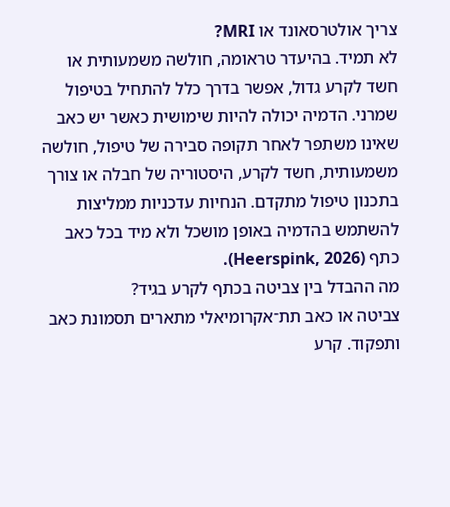צריך אולטרסאונד או MRI?
לא תמיד. בהיעדר טראומה, חולשה משמעותית או חשד לקרע גדול, אפשר בדרך כלל להתחיל בטיפול שמרני. הדמיה יכולה להיות שימושית כאשר יש כאב שאינו משתפר לאחר תקופה סבירה של טיפול, חולשה משמעותית, חשד לקרע, היסטוריה של חבלה או צורך בתכנון טיפול מתקדם. הנחיות עדכניות ממליצות להשתמש בהדמיה באופן מושכל ולא מיד בכל כאב כתף (Heerspink, 2026).
מה ההבדל בין צביטה בכתף לקרע בגיד?
צביטה או כאב תת־אקרומיאלי מתארים תסמונת כאב ותפקוד. קרע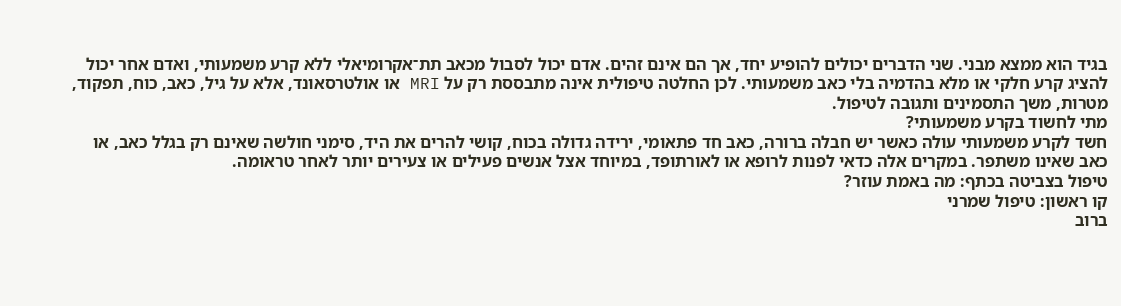בגיד הוא ממצא מבני. שני הדברים יכולים להופיע יחד, אך הם אינם זהים. אדם יכול לסבול מכאב תת־אקרומיאלי ללא קרע משמעותי, ואדם אחר יכול להציג קרע חלקי או מלא בהדמיה בלי כאב משמעותי. לכן החלטה טיפולית אינה מתבססת רק על MRI או אולטרסאונד, אלא על גיל, כאב, כוח, תפקוד, מטרות, משך התסמינים ותגובה לטיפול.
מתי לחשוד בקרע משמעותי?
חשד לקרע משמעותי עולה כאשר יש חבלה ברורה, כאב חד פתאומי, ירידה גדולה בכוח, קושי להרים את היד, סימני חולשה שאינם רק בגלל כאב, או כאב שאינו משתפר. במקרים אלה כדאי לפנות לרופא או לאורתופד, במיוחד אצל אנשים פעילים או צעירים יותר לאחר טראומה.
טיפול בצביטה בכתף: מה באמת עוזר?
קו ראשון: טיפול שמרני
ברוב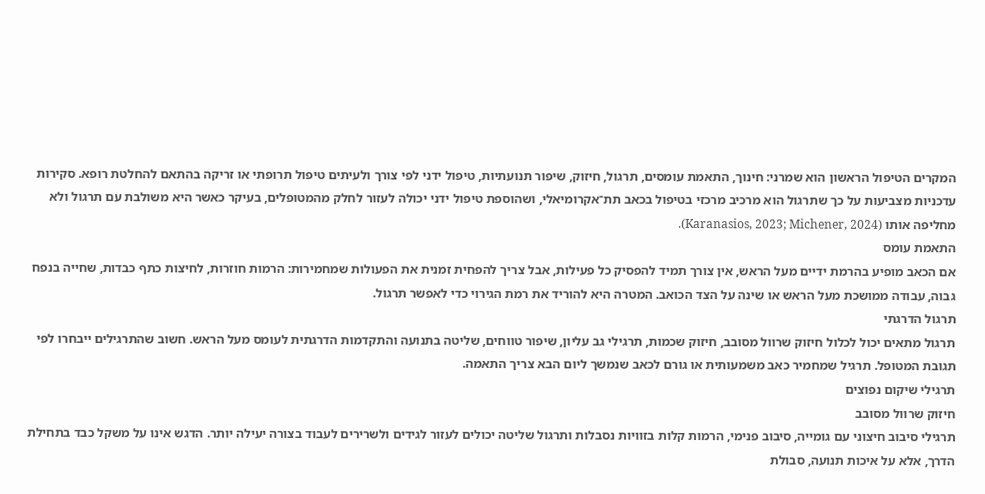המקרים הטיפול הראשון הוא שמרני: חינוך, התאמת עומסים, תרגול, חיזוק, שיפור תנועתיות, טיפול ידני לפי צורך ולעיתים טיפול תרופתי או זריקה בהתאם להחלטת רופא. סקירות עדכניות מצביעות על כך שתרגול הוא מרכיב מרכזי בטיפול בכאב תת־אקרומיאלי, ושהוספת טיפול ידני יכולה לעזור לחלק מהמטופלים, בעיקר כאשר היא משולבת עם תרגול ולא מחליפה אותו (Karanasios, 2023; Michener, 2024).
התאמת עומס
אם הכאב מופיע בהרמת ידיים מעל הראש, אין צורך תמיד להפסיק כל פעילות, אבל צריך להפחית זמנית את הפעולות שמחמירות: הרמות חוזרות, לחיצות כתף כבדות, שחייה בנפח גבוה, עבודה ממושכת מעל הראש או שינה על הצד הכואב. המטרה היא להוריד את רמת הגירוי כדי לאפשר תרגול.
תרגול הדרגתי
תרגול מתאים יכול לכלול חיזוק שרוול מסובב, חיזוק שכמות, תרגילי גב עליון, שיפור טווחים, שליטה בתנועה והתקדמות הדרגתית לעומס מעל הראש. חשוב שהתרגילים ייבחרו לפי תגובת המטופל. תרגיל שמחמיר כאב משמעותית או גורם לכאב שנמשך ליום הבא צריך התאמה.
תרגילי שיקום נפוצים
חיזוק שרוול מסובב
תרגילי סיבוב חיצוני עם גומייה, סיבוב פנימי, הרמות קלות בזוויות נסבלות ותרגול שליטה יכולים לעזור לגידים ולשרירים לעבוד בצורה יעילה יותר. הדגש אינו על משקל כבד בתחילת הדרך, אלא על איכות תנועה, סבולת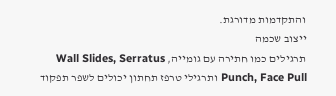והתקדמות מדורגת.
ייצוב שכמה
תרגילים כמו חתירה עם גומייה, Wall Slides, Serratus Punch, Face Pull ותרגילי טרפז תחתון יכולים לשפר תפקוד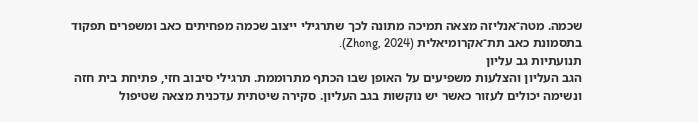שכמה. מטה־אנליזה מצאה תמיכה מתונה לכך שתרגילי ייצוב שכמה מפחיתים כאב ומשפרים תפקוד בתסמונת כאב תת־אקרומיאלית (Zhong, 2024).
תנועתיות גב עליון
הגב העליון והצלעות משפיעים על האופן שבו הכתף מתרוממת. תרגילי סיבוב חזי, פתיחת בית חזה ונשימה יכולים לעזור כאשר יש נוקשות בגב העליון. סקירה שיטתית עדכנית מצאה שטיפול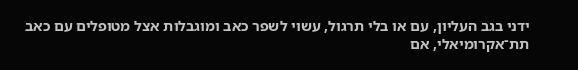ידני בגב העליון, עם או בלי תרגול, עשוי לשפר כאב ומוגבלות אצל מטופלים עם כאב תת־אקרומיאלי, אם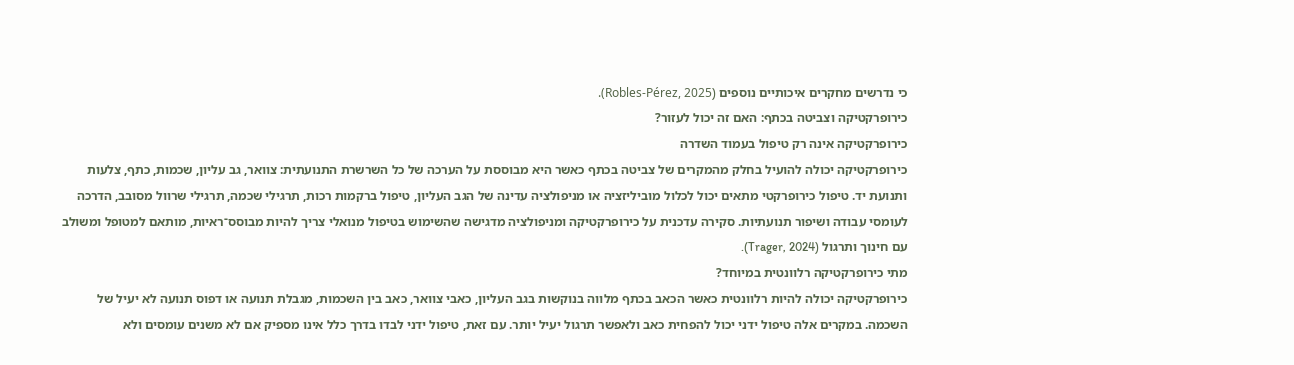כי נדרשים מחקרים איכותיים נוספים (Robles-Pérez, 2025).
כירופרקטיקה וצביטה בכתף: האם זה יכול לעזור?
כירופרקטיקה אינה רק טיפול בעמוד השדרה
כירופרקטיקה יכולה להועיל בחלק מהמקרים של צביטה בכתף כאשר היא מבוססת על הערכה של כל השרשרת התנועתית: צוואר, גב עליון, שכמות, כתף, צלעות ותנועת יד. טיפול כירופרקטי מתאים יכול לכלול מוביליזציה או מניפולציה עדינה של הגב העליון, טיפול ברקמות רכות, תרגילי שכמה, תרגילי שרוול מסובב, הדרכה לעומסי עבודה ושיפור תנועתיות. סקירה עדכנית על כירופרקטיקה ומניפולציה מדגישה שהשימוש בטיפול מנואלי צריך להיות מבוסס־ראיות, מותאם למטופל ומשולב עם חינוך ותרגול (Trager, 2024).
מתי כירופרקטיקה רלוונטית במיוחד?
כירופרקטיקה יכולה להיות רלוונטית כאשר הכאב בכתף מלווה בנוקשות בגב העליון, כאבי צוואר, כאב בין השכמות, מגבלת תנועה או דפוס תנועה לא יעיל של השכמה. במקרים אלה טיפול ידני יכול להפחית כאב ולאפשר תרגול יעיל יותר. עם זאת, טיפול ידני לבדו בדרך כלל אינו מספיק אם לא משנים עומסים ולא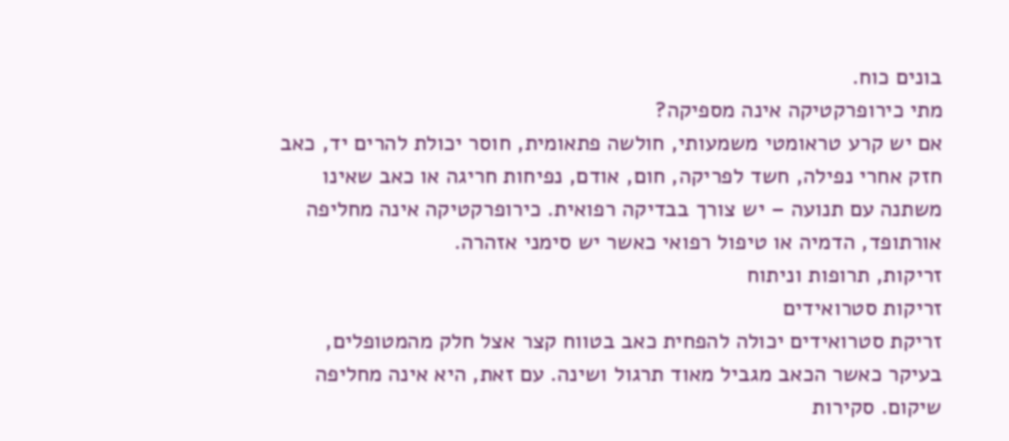בונים כוח.
מתי כירופרקטיקה אינה מספיקה?
אם יש קרע טראומטי משמעותי, חולשה פתאומית, חוסר יכולת להרים יד, כאב חזק אחרי נפילה, חשד לפריקה, חום, אודם, נפיחות חריגה או כאב שאינו משתנה עם תנועה – יש צורך בבדיקה רפואית. כירופרקטיקה אינה מחליפה אורתופד, הדמיה או טיפול רפואי כאשר יש סימני אזהרה.
זריקות, תרופות וניתוח
זריקות סטרואידים
זריקת סטרואידים יכולה להפחית כאב בטווח קצר אצל חלק מהמטופלים, בעיקר כאשר הכאב מגביל מאוד תרגול ושינה. עם זאת, היא אינה מחליפה שיקום. סקירות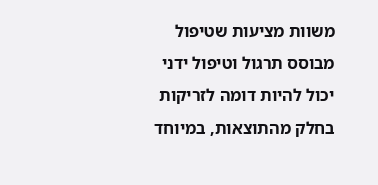משוות מציעות שטיפול מבוסס תרגול וטיפול ידני יכול להיות דומה לזריקות בחלק מהתוצאות, במיוחד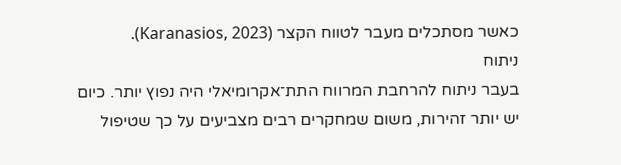כאשר מסתכלים מעבר לטווח הקצר (Karanasios, 2023).
ניתוח
בעבר ניתוח להרחבת המרווח התת־אקרומיאלי היה נפוץ יותר. כיום יש יותר זהירות, משום שמחקרים רבים מצביעים על כך שטיפול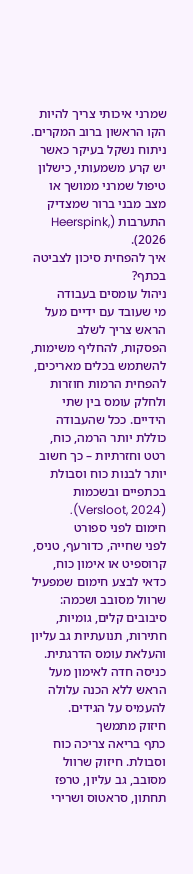שמרני איכותי צריך להיות הקו הראשון ברוב המקרים. ניתוח נשקל בעיקר כאשר יש קרע משמעותי, כישלון טיפול שמרני ממושך או מצב מבני ברור שמצדיק התערבות (Heerspink, 2026).
איך להפחית סיכון לצביטה בכתף?
ניהול עומסים בעבודה
מי שעובד עם ידיים מעל הראש צריך לשלב הפסקות, להחליף משימות, להשתמש בכלים מאריכים, להפחית הרמות חוזרות ולחלק עומס בין שתי הידיים. ככל שהעבודה כוללת יותר הרמה, כוח, רטט וחזרתיות – כך חשוב יותר לבנות כוח וסבולת בכתפיים ובשכמות (Versloot, 2024).
חימום לפני ספורט
לפני שחייה, כדורעף, טניס, קרוספיט או אימון כוח, כדאי לבצע חימום שמפעיל שרוול מסובב ושכמה: סיבובים קלים, גומיות, חתירות, תנועתיות גב עליון והעלאת עומס הדרגתית. כניסה חדה לאימון מעל הראש ללא הכנה עלולה להעמיס על הגידים.
חיזוק מתמשך
כתף בריאה צריכה כוח וסבולת. חיזוק שרוול מסובב, גב עליון, טרפז תחתון, סראטוס ושרירי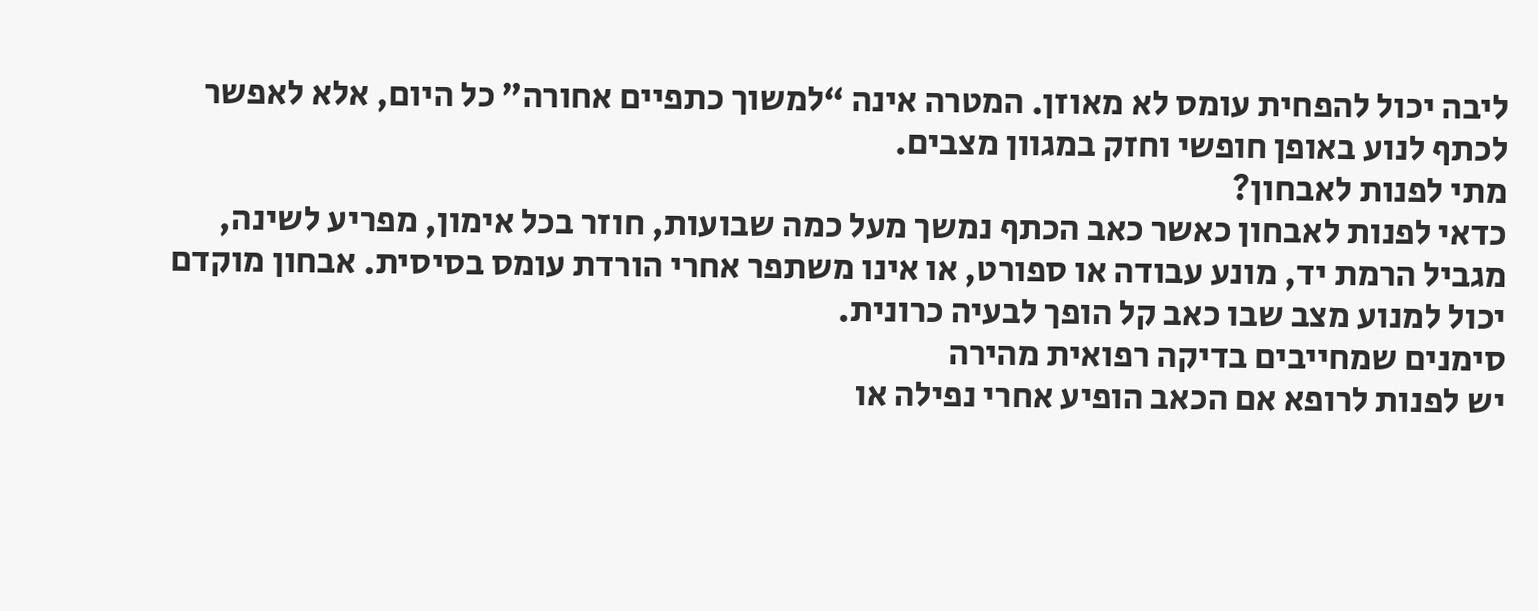ליבה יכול להפחית עומס לא מאוזן. המטרה אינה “למשוך כתפיים אחורה” כל היום, אלא לאפשר לכתף לנוע באופן חופשי וחזק במגוון מצבים.
מתי לפנות לאבחון?
כדאי לפנות לאבחון כאשר כאב הכתף נמשך מעל כמה שבועות, חוזר בכל אימון, מפריע לשינה, מגביל הרמת יד, מונע עבודה או ספורט, או אינו משתפר אחרי הורדת עומס בסיסית. אבחון מוקדם יכול למנוע מצב שבו כאב קל הופך לבעיה כרונית.
סימנים שמחייבים בדיקה רפואית מהירה
יש לפנות לרופא אם הכאב הופיע אחרי נפילה או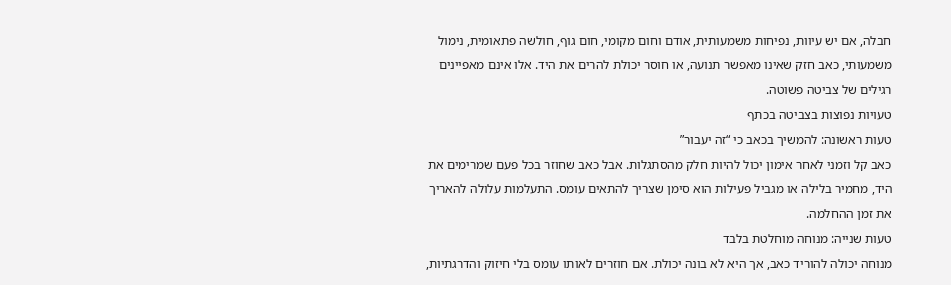חבלה, אם יש עיוות, נפיחות משמעותית, אודם וחום מקומי, חום גוף, חולשה פתאומית, נימול משמעותי, כאב חזק שאינו מאפשר תנועה, או חוסר יכולת להרים את היד. אלו אינם מאפיינים רגילים של צביטה פשוטה.
טעויות נפוצות בצביטה בכתף
טעות ראשונה: להמשיך בכאב כי “זה יעבור”
כאב קל וזמני לאחר אימון יכול להיות חלק מהסתגלות. אבל כאב שחוזר בכל פעם שמרימים את היד, מחמיר בלילה או מגביל פעילות הוא סימן שצריך להתאים עומס. התעלמות עלולה להאריך את זמן ההחלמה.
טעות שנייה: מנוחה מוחלטת בלבד
מנוחה יכולה להוריד כאב, אך היא לא בונה יכולת. אם חוזרים לאותו עומס בלי חיזוק והדרגתיות,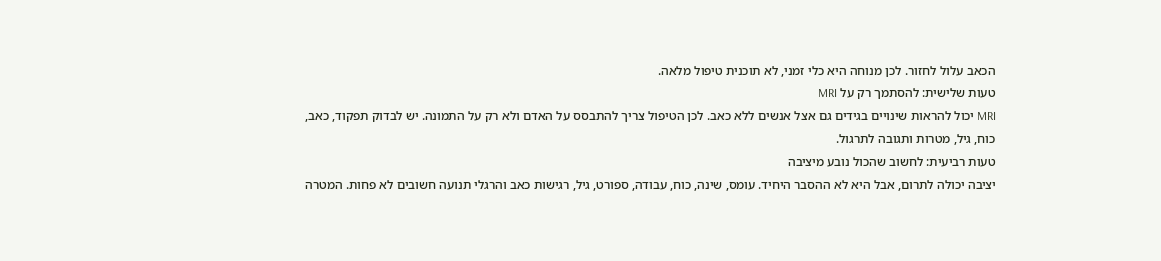הכאב עלול לחזור. לכן מנוחה היא כלי זמני, לא תוכנית טיפול מלאה.
טעות שלישית: להסתמך רק על MRI
MRI יכול להראות שינויים בגידים גם אצל אנשים ללא כאב. לכן הטיפול צריך להתבסס על האדם ולא רק על התמונה. יש לבדוק תפקוד, כאב, כוח, גיל, מטרות ותגובה לתרגול.
טעות רביעית: לחשוב שהכול נובע מיציבה
יציבה יכולה לתרום, אבל היא לא ההסבר היחיד. עומס, שינה, כוח, עבודה, ספורט, גיל, רגישות כאב והרגלי תנועה חשובים לא פחות. המטרה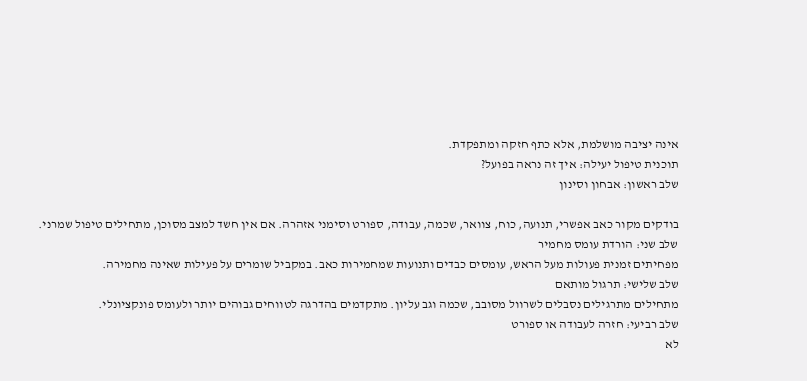אינה יציבה מושלמת, אלא כתף חזקה ומתפקדת.
תוכנית טיפול יעילה: איך זה נראה בפועל?
שלב ראשון: אבחון וסינון

בודקים מקור כאב אפשרי, תנועה, כוח, צוואר, שכמה, עבודה, ספורט וסימני אזהרה. אם אין חשד למצב מסוכן, מתחילים טיפול שמרני.
שלב שני: הורדת עומס מחמיר
מפחיתים זמנית פעולות מעל הראש, עומסים כבדים ותנועות שמחמירות כאב. במקביל שומרים על פעילות שאינה מחמירה.
שלב שלישי: תרגול מותאם
מתחילים מתרגילים נסבלים לשרוול מסובב, שכמה וגב עליון. מתקדמים בהדרגה לטווחים גבוהים יותר ולעומס פונקציונלי.
שלב רביעי: חזרה לעבודה או ספורט
לא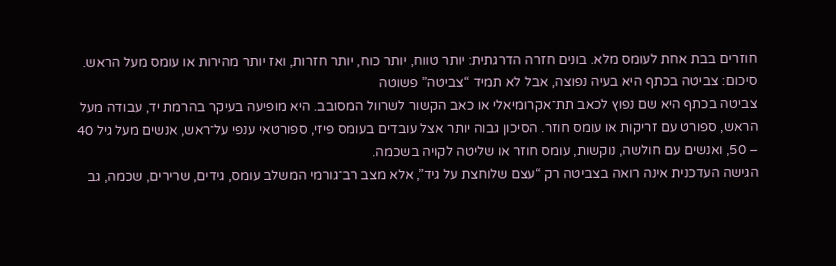חוזרים בבת אחת לעומס מלא. בונים חזרה הדרגתית: יותר טווח, יותר כוח, יותר חזרות, ואז יותר מהירות או עומס מעל הראש.
סיכום: צביטה בכתף היא בעיה נפוצה, אבל לא תמיד “צביטה” פשוטה
צביטה בכתף היא שם נפוץ לכאב תת־אקרומיאלי או כאב הקשור לשרוול המסובב. היא מופיעה בעיקר בהרמת יד, עבודה מעל הראש, ספורט עם זריקות או עומס חוזר. הסיכון גבוה יותר אצל עובדים בעומס פיזי, ספורטאי ענפי על־ראש, אנשים מעל גיל 40 – 50, ואנשים עם חולשה, נוקשות, עומס חוזר או שליטה לקויה בשכמה.
הגישה העדכנית אינה רואה בצביטה רק “עצם שלוחצת על גיד”, אלא מצב רב־גורמי המשלב עומס, גידים, שרירים, שכמה, גב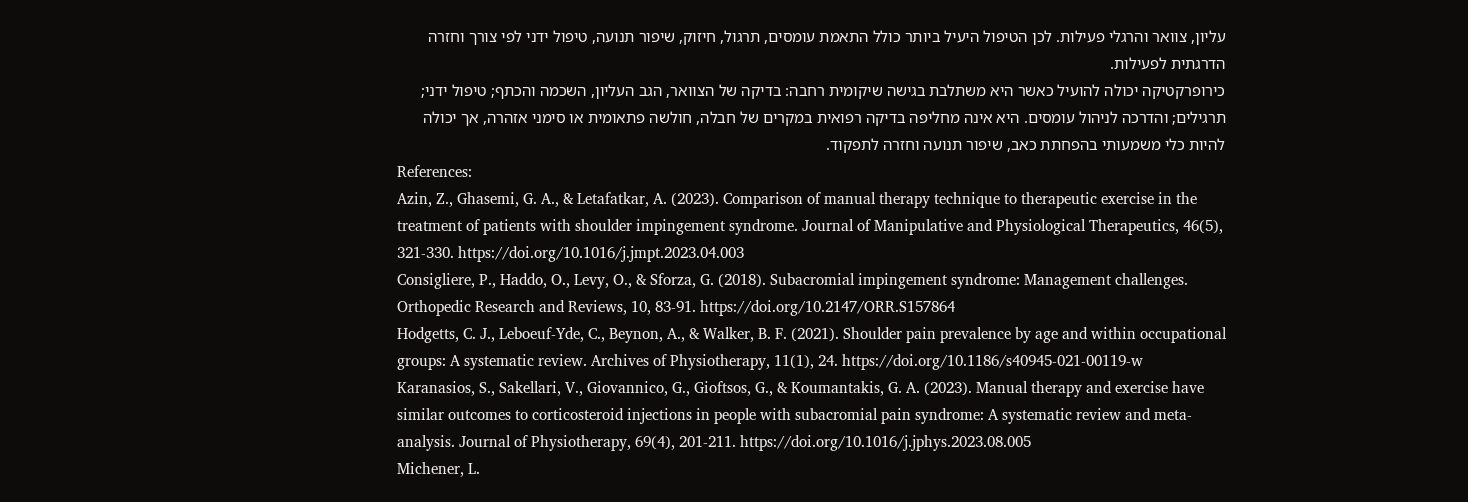עליון, צוואר והרגלי פעילות. לכן הטיפול היעיל ביותר כולל התאמת עומסים, תרגול, חיזוק, שיפור תנועה, טיפול ידני לפי צורך וחזרה הדרגתית לפעילות.
כירופרקטיקה יכולה להועיל כאשר היא משתלבת בגישה שיקומית רחבה: בדיקה של הצוואר, הגב העליון, השכמה והכתף; טיפול ידני; תרגילים; והדרכה לניהול עומסים. היא אינה מחליפה בדיקה רפואית במקרים של חבלה, חולשה פתאומית או סימני אזהרה, אך יכולה להיות כלי משמעותי בהפחתת כאב, שיפור תנועה וחזרה לתפקוד.
References:
Azin, Z., Ghasemi, G. A., & Letafatkar, A. (2023). Comparison of manual therapy technique to therapeutic exercise in the treatment of patients with shoulder impingement syndrome. Journal of Manipulative and Physiological Therapeutics, 46(5), 321-330. https://doi.org/10.1016/j.jmpt.2023.04.003
Consigliere, P., Haddo, O., Levy, O., & Sforza, G. (2018). Subacromial impingement syndrome: Management challenges. Orthopedic Research and Reviews, 10, 83-91. https://doi.org/10.2147/ORR.S157864
Hodgetts, C. J., Leboeuf-Yde, C., Beynon, A., & Walker, B. F. (2021). Shoulder pain prevalence by age and within occupational groups: A systematic review. Archives of Physiotherapy, 11(1), 24. https://doi.org/10.1186/s40945-021-00119-w
Karanasios, S., Sakellari, V., Giovannico, G., Gioftsos, G., & Koumantakis, G. A. (2023). Manual therapy and exercise have similar outcomes to corticosteroid injections in people with subacromial pain syndrome: A systematic review and meta-analysis. Journal of Physiotherapy, 69(4), 201-211. https://doi.org/10.1016/j.jphys.2023.08.005
Michener, L.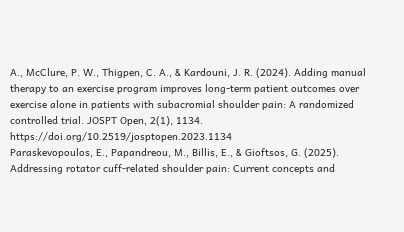A., McClure, P. W., Thigpen, C. A., & Kardouni, J. R. (2024). Adding manual therapy to an exercise program improves long-term patient outcomes over exercise alone in patients with subacromial shoulder pain: A randomized controlled trial. JOSPT Open, 2(1), 1134. https://doi.org/10.2519/josptopen.2023.1134
Paraskevopoulos, E., Papandreou, M., Billis, E., & Gioftsos, G. (2025). Addressing rotator cuff-related shoulder pain: Current concepts and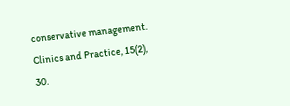conservative management. Clinics and Practice, 15(2), 30.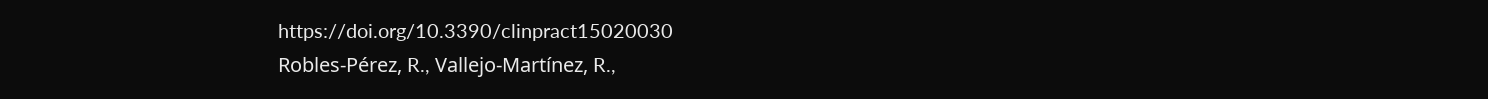https://doi.org/10.3390/clinpract15020030
Robles-Pérez, R., Vallejo-Martínez, R.,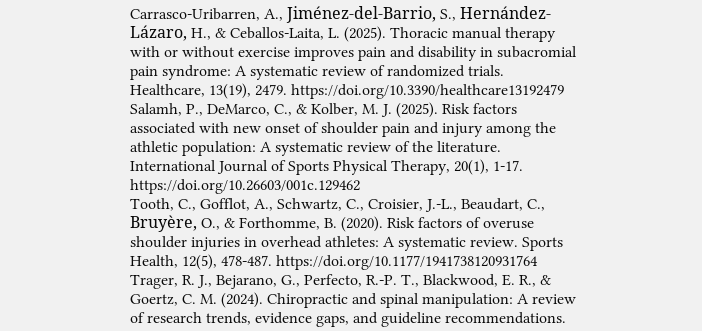Carrasco-Uribarren, A., Jiménez-del-Barrio, S., Hernández-Lázaro, H., & Ceballos-Laita, L. (2025). Thoracic manual therapy with or without exercise improves pain and disability in subacromial pain syndrome: A systematic review of randomized trials. Healthcare, 13(19), 2479. https://doi.org/10.3390/healthcare13192479
Salamh, P., DeMarco, C., & Kolber, M. J. (2025). Risk factors associated with new onset of shoulder pain and injury among the athletic population: A systematic review of the literature. International Journal of Sports Physical Therapy, 20(1), 1-17. https://doi.org/10.26603/001c.129462
Tooth, C., Gofflot, A., Schwartz, C., Croisier, J.-L., Beaudart, C., Bruyère, O., & Forthomme, B. (2020). Risk factors of overuse shoulder injuries in overhead athletes: A systematic review. Sports Health, 12(5), 478-487. https://doi.org/10.1177/1941738120931764
Trager, R. J., Bejarano, G., Perfecto, R.-P. T., Blackwood, E. R., & Goertz, C. M. (2024). Chiropractic and spinal manipulation: A review of research trends, evidence gaps, and guideline recommendations.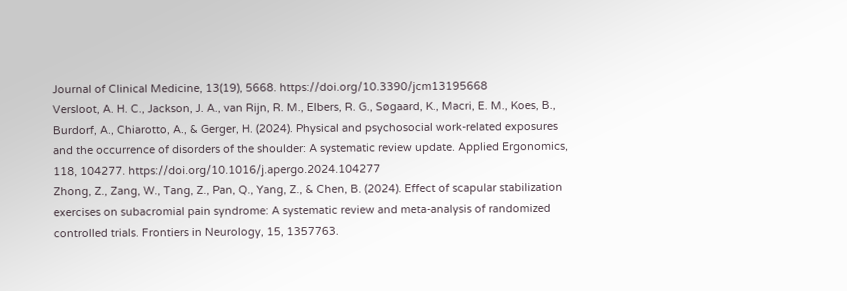Journal of Clinical Medicine, 13(19), 5668. https://doi.org/10.3390/jcm13195668
Versloot, A. H. C., Jackson, J. A., van Rijn, R. M., Elbers, R. G., Søgaard, K., Macri, E. M., Koes, B., Burdorf, A., Chiarotto, A., & Gerger, H. (2024). Physical and psychosocial work-related exposures and the occurrence of disorders of the shoulder: A systematic review update. Applied Ergonomics, 118, 104277. https://doi.org/10.1016/j.apergo.2024.104277
Zhong, Z., Zang, W., Tang, Z., Pan, Q., Yang, Z., & Chen, B. (2024). Effect of scapular stabilization exercises on subacromial pain syndrome: A systematic review and meta-analysis of randomized controlled trials. Frontiers in Neurology, 15, 1357763.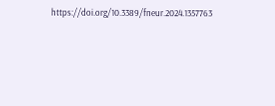https://doi.org/10.3389/fneur.2024.1357763